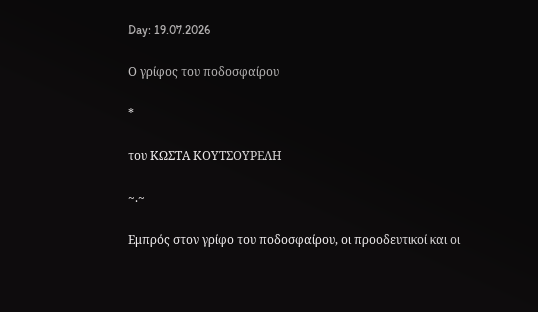Day: 19.07.2026

Ο γρίφος του ποδοσφαίρου

*

του ΚΩΣΤΑ ΚΟΥΤΣΟΥΡΕΛΗ

~.~

Εμπρός στον γρίφο του ποδοσφαίρου, οι προοδευτικοί και οι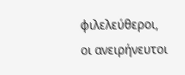φιλελεύθεροι, οι ανειρήνευτοι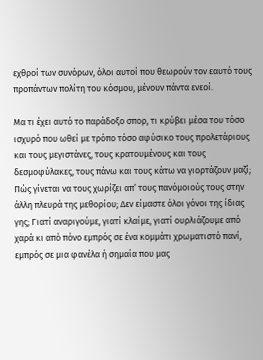εχθροί των συνόρων, όλοι αυτοί που θεωρούν τον εαυτό τους προπάντων πολίτη του κόσμου, μένουν πάντα ενεοί.

Μα τι έχει αυτό το παράδοξο σπορ, τι κρύβει μέσα του τόσο ισχυρό που ωθεί με τρόπο τόσο αφύσικο τους προλετάριους και τους μεγιστάνες, τους κρατουμένους και τους δεσμοφύλακες, τους πάνω και τους κάτω να γιορτάζουν μαζί; Πώς γίνεται να τους χωρίζει απ’ τους πανόμοιούς τους στην άλλη πλευρά της μεθορίου; Δεν είμαστε όλοι γόνοι της ίδιας γης; Γιατί αναριγούμε, γιατί κλαίμε, γιατί ουρλιάζουμε από χαρά κι από πόνο εμπρός σε ένα κομμάτι χρωματιστό πανί, εμπρός σε μια φανέλα ή σημαία που μας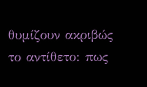θυμίζουν ακριβώς το αντίθετο: πως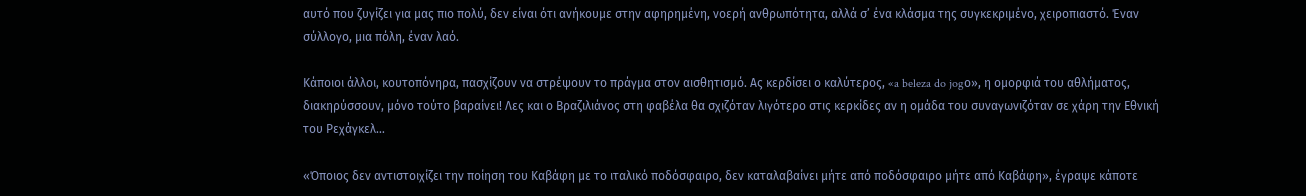αυτό που ζυγίζει για μας πιο πολύ, δεν είναι ότι ανήκουμε στην αφηρημένη, νοερή ανθρωπότητα, αλλά σ’ ένα κλάσμα της συγκεκριμένο, χειροπιαστό. Έναν σύλλογο, μια πόλη, έναν λαό.

Κάποιοι άλλοι, κουτοπόνηρα, πασχίζουν να στρέψουν το πράγμα στον αισθητισμό. Ας κερδίσει ο καλύτερος, «a beleza do jogο», η ομορφιά του αθλήματος, διακηρύσσουν, μόνο τούτο βαραίνει! Λες και ο Βραζιλιάνος στη φαβέλα θα σχιζόταν λιγότερο στις κερκίδες αν η ομάδα του συναγωνιζόταν σε χάρη την Εθνική του Ρεχάγκελ…

«Όποιος δεν αντιστοιχίζει την ποίηση του Καβάφη με το ιταλικό ποδόσφαιρο, δεν καταλαβαίνει μήτε από ποδόσφαιρο μήτε από Καβάφη», έγραψε κάποτε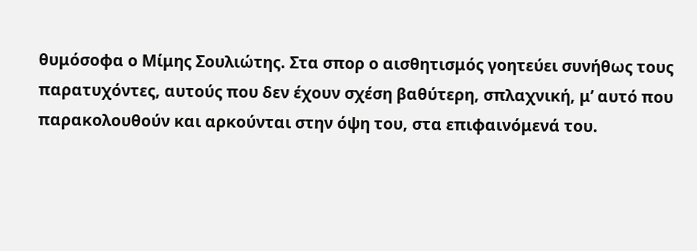θυμόσοφα ο Μίμης Σουλιώτης. Στα σπορ ο αισθητισμός γοητεύει συνήθως τους παρατυχόντες, αυτούς που δεν έχουν σχέση βαθύτερη, σπλαχνική, μ’ αυτό που παρακολουθούν και αρκούνται στην όψη του, στα επιφαινόμενά του.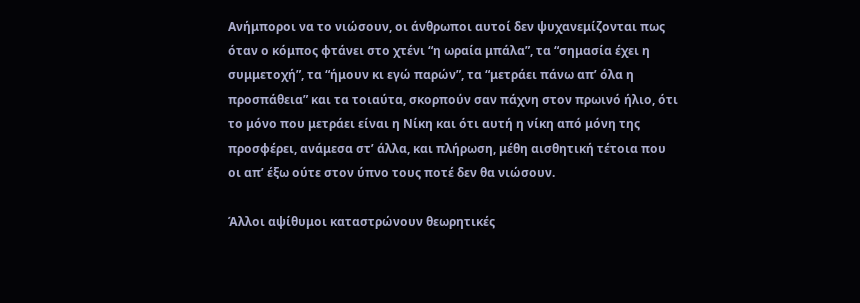Ανήμποροι να το νιώσουν, οι άνθρωποι αυτοί δεν ψυχανεμίζονται πως όταν ο κόμπος φτάνει στο χτένι “η ωραία μπάλα”, τα “σημασία έχει η συμμετοχή”, τα “ήμουν κι εγώ παρών”, τα “μετράει πάνω απ’ όλα η προσπάθεια” και τα τοιαύτα, σκορπούν σαν πάχνη στον πρωινό ήλιο, ότι το μόνο που μετράει είναι η Νίκη και ότι αυτή η νίκη από μόνη της προσφέρει, ανάμεσα στ’ άλλα, και πλήρωση, μέθη αισθητική τέτοια που οι απ’ έξω ούτε στον ύπνο τους ποτέ δεν θα νιώσουν.

Άλλοι αψίθυμοι καταστρώνουν θεωρητικές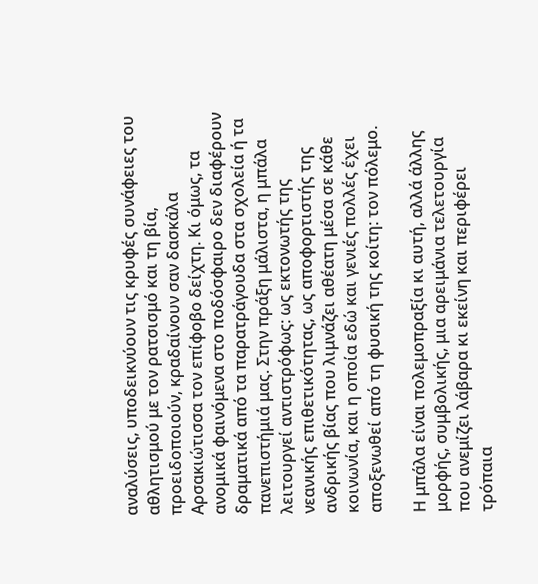αναλύσεις, υποδεικνύουν τις κρυφές συνάφειες του αθλητισμού με τον ρατσισμό και τη βία, προειδοποιούν, κραδαίνουν σαν δασκάλα Αρσακιώτισσα τον επίφοβο δείχτη. Κι όμως, τα ανομικά φαινόμενα στο ποδόσφαιρο δεν διαφέρουν δραματικά από τα παρατράγουδα στα σχολεία ή τα πανεπιστήμιά μας. Στην πράξη μάλιστα, η μπάλα λειτουργεί αντιστρόφως: ως εκτονωτής της νεανικής επιθετικότητας, ως αποφορτιστής της ανδρικής βίας που λιμνάζει αθέατη μέσα σε κάθε κοινωνία, και η οποία εδώ και γενιές πολλές έχει αποξενωθεί από τη φυσική της κοίτη: τον πόλεμο.

Η μπάλα είναι πολεμοπραξία κι αυτή, αλλά άλλης μορφής, συμβολικής, μια αρειμάνια τελετουργία που ανεμίζει λάβαρα κι εκείνη και περιφέρει τρόπαια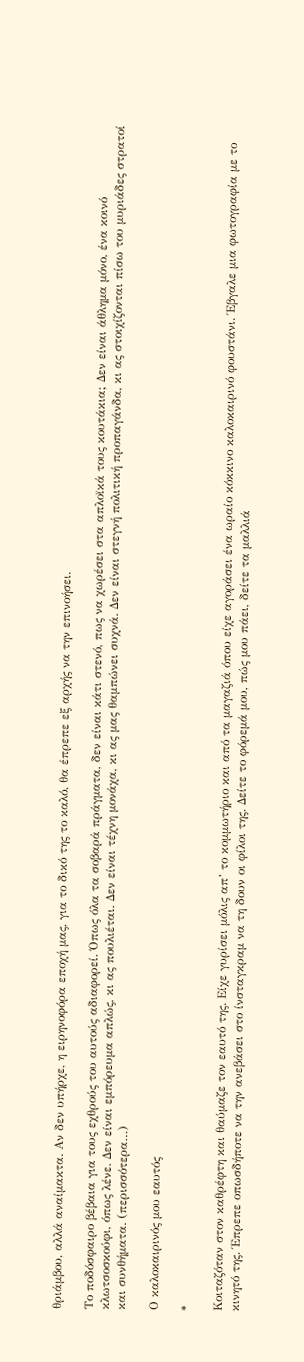θριάμβου, αλλά αναίμακτα. Αν δεν υπήρχε, η ειρηνοφόρα εποχή μας, για το δικό της το καλό, θα έπρεπε εξ αρχής να την επινοήσει.

Το ποδόσφαιρο βέβαια για τους εχθρούς του αυτούς αδιαφορεί. Όπως όλα τα σοβαρά πράγματα, δεν είναι κάτι στενό, πως να χωρέσει στα απλοϊκά τους κουτάκια; Δεν είναι άθλημα μόνο, ένα κοινό κλωτσοσκούφι, όπως λένε. Δεν είναι εμπόρευμα απλώς, κι ας πουλιέται. Δεν είναι τέχνη μονάχα, κι ας μας θαμπώνει συχνά. Δεν είναι στεγνή πολιτική προπαγάνδα, κι ας στοιχίζονται πίσω του μυριάδες στρατοί και συνθήματα. (περισσότερα…)

Ο καλοκαιρινός μου εαυτός

*

Κοιταζόταν στον καθρέφτη και θαύμαζε τον εαυτό της. Είχε γυρίσει μόλις απ’ το κομμωτήριο και από τα μαγαζιά όπου είχε αγοράσει ένα ωραίο κόκκινο καλοκαιρινό φουστάνι. Έβγαλε μια φωτογραφία με το κινητό της. Έπρεπε οπωσδήποτε να την ανεβάσει στο ίνσταγκραμ να τη δουν οι φίλοι της. Δείτε το φόρεμά μου, πώς μου πάει, δείτε τα μαλλιά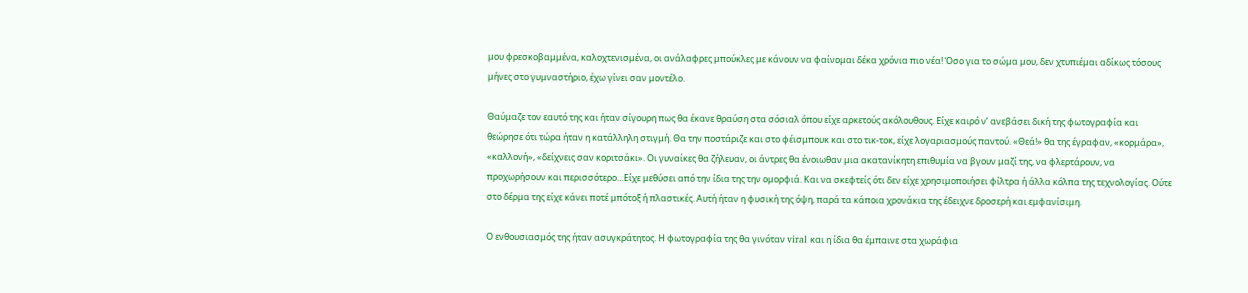μου φρεσκοβαμμένα, καλοχτενισμένα, οι ανάλαφρες μπούκλες με κάνουν να φαίνομαι δέκα χρόνια πιο νέα! Όσο για το σώμα μου, δεν χτυπιέμαι αδίκως τόσους μήνες στο γυμναστήριο, έχω γίνει σαν μοντέλο.

Θαύμαζε τον εαυτό της και ήταν σίγουρη πως θα έκανε θραύση στα σόσιαλ όπου είχε αρκετούς ακόλουθους. Είχε καιρό ν’ ανεβάσει δική της φωτογραφία και θεώρησε ότι τώρα ήταν η κατάλληλη στιγμή. Θα την ποστάριζε και στο φέισμπουκ και στο τικ-τοκ, είχε λογαριασμούς παντού. «Θεά!» θα της έγραφαν, «κορμάρα», «καλλονή», «δείχνεις σαν κοριτσάκι». Οι γυναίκες θα ζήλευαν, οι άντρες θα ένοιωθαν μια ακατανίκητη επιθυμία να βγουν μαζί της, να φλερτάρουν, να προχωρήσουν και περισσότερο…Είχε μεθύσει από την ίδια της την ομορφιά. Και να σκεφτείς ότι δεν είχε χρησιμοποιήσει φίλτρα ή άλλα κόλπα της τεχνολογίας. Ούτε στο δέρμα της είχε κάνει ποτέ μπότοξ ή πλαστικές. Αυτή ήταν η φυσική της όψη, παρά τα κάποια χρονάκια της έδειχνε δροσερή και εμφανίσιμη.

Ο ενθουσιασμός της ήταν ασυγκράτητος. Η φωτογραφία της θα γινόταν viral και η ίδια θα έμπαινε στα χωράφια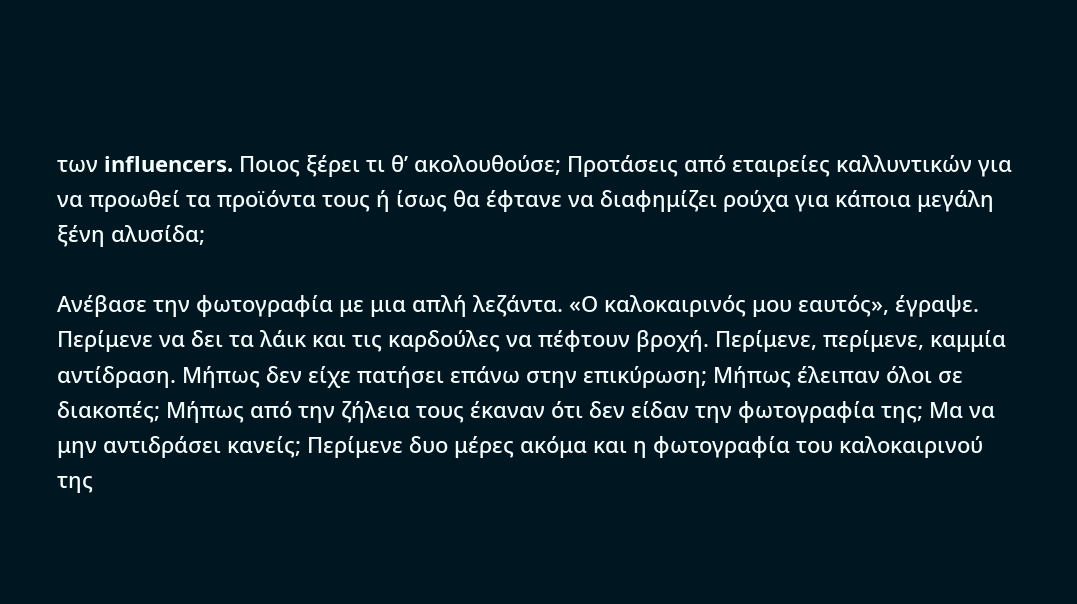των influencers. Ποιος ξέρει τι θ’ ακολουθούσε; Προτάσεις από εταιρείες καλλυντικών για να προωθεί τα προϊόντα τους ή ίσως θα έφτανε να διαφημίζει ρούχα για κάποια μεγάλη ξένη αλυσίδα;

Ανέβασε την φωτογραφία με μια απλή λεζάντα. «Ο καλοκαιρινός μου εαυτός», έγραψε. Περίμενε να δει τα λάικ και τις καρδούλες να πέφτουν βροχή. Περίμενε, περίμενε, καμμία αντίδραση. Μήπως δεν είχε πατήσει επάνω στην επικύρωση; Μήπως έλειπαν όλοι σε διακοπές; Μήπως από την ζήλεια τους έκαναν ότι δεν είδαν την φωτογραφία της; Μα να μην αντιδράσει κανείς; Περίμενε δυο μέρες ακόμα και η φωτογραφία του καλοκαιρινού της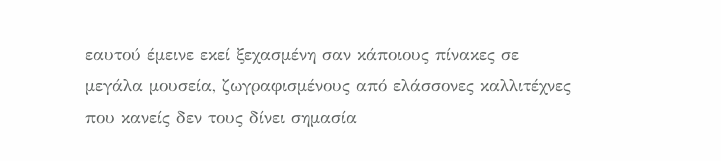εαυτού έμεινε εκεί ξεχασμένη σαν κάποιους πίνακες σε μεγάλα μουσεία, ζωγραφισμένους από ελάσσονες καλλιτέχνες που κανείς δεν τους δίνει σημασία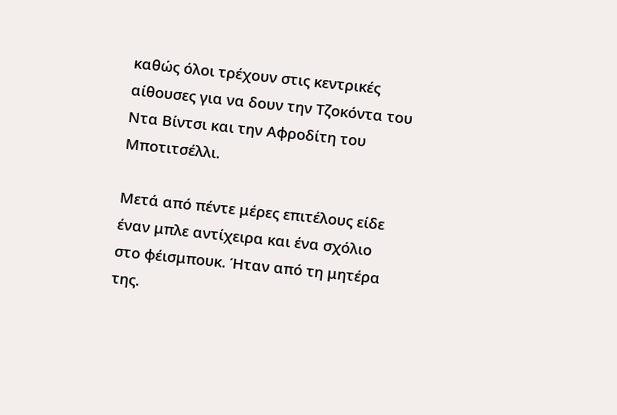καθώς όλοι τρέχουν στις κεντρικές αίθουσες για να δουν την Τζοκόντα του Ντα Βίντσι και την Αφροδίτη του Μποτιτσέλλι.

Μετά από πέντε μέρες επιτέλους είδε έναν μπλε αντίχειρα και ένα σχόλιο στο φέισμπουκ. Ήταν από τη μητέρα της.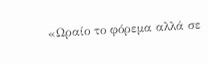«Ωραίο το φόρεμα αλλά σε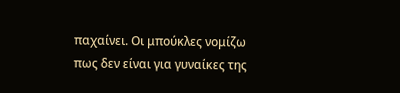παχαίνει. Οι μπούκλες νομίζω πως δεν είναι για γυναίκες της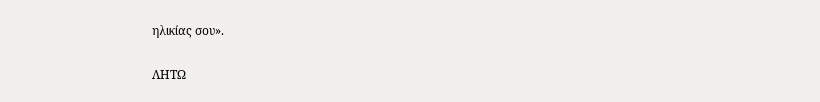ηλικίας σου».

ΛΗΤΩ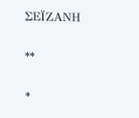ΣΕΪΖΑΝΗ

**

*